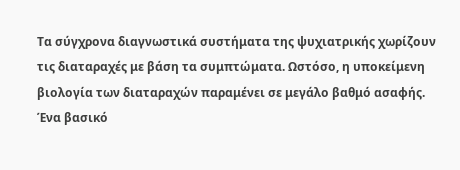Τα σύγχρονα διαγνωστικά συστήματα της ψυχιατρικής χωρίζουν τις διαταραχές με βάση τα συμπτώματα. Ωστόσο, η υποκείμενη βιολογία των διαταραχών παραμένει σε μεγάλο βαθμό ασαφής. Ένα βασικό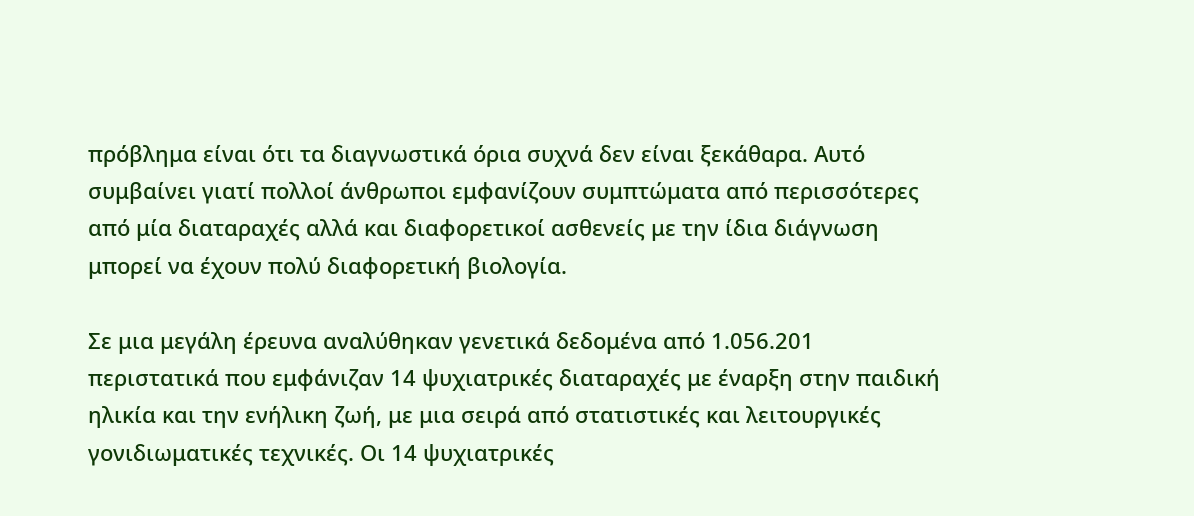πρόβλημα είναι ότι τα διαγνωστικά όρια συχνά δεν είναι ξεκάθαρα. Αυτό συμβαίνει γιατί πολλοί άνθρωποι εμφανίζουν συμπτώματα από περισσότερες από μία διαταραχές αλλά και διαφορετικοί ασθενείς με την ίδια διάγνωση μπορεί να έχουν πολύ διαφορετική βιολογία.

Σε μια μεγάλη έρευνα αναλύθηκαν γενετικά δεδομένα από 1.056.201 περιστατικά που εμφάνιζαν 14 ψυχιατρικές διαταραχές με έναρξη στην παιδική ηλικία και την ενήλικη ζωή, με μια σειρά από στατιστικές και λειτουργικές γονιδιωματικές τεχνικές. Οι 14 ψυχιατρικές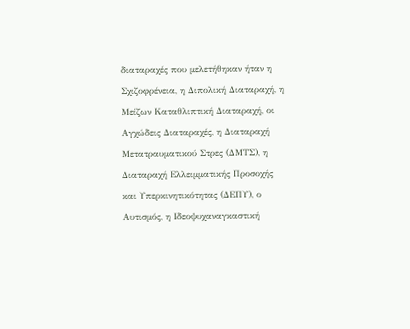διαταραχές που μελετήθηκαν ήταν η Σχιζοφρένεια, η Διπολική Διαταραχή, η Μείζων Καταθλιπτική Διαταραχή, οι Αγχώδεις Διαταραχές, η Διαταραχή Μετατραυματικού Στρες (ΔΜΤΣ), η Διαταραχή Ελλειμματικής Προσοχής και Υπερκινητικότητας (ΔΕΠΥ), ο Αυτισμός, η Ιδεοψυχαναγκαστική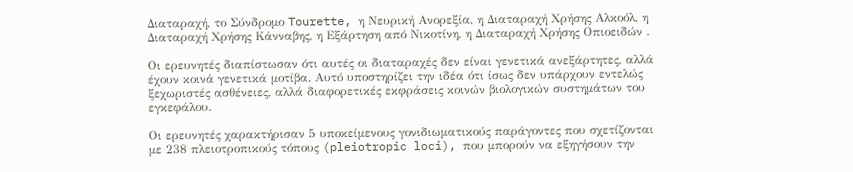Διαταραχή, το Σύνδρομο Tourette, η Νευρική Ανορεξία, η Διαταραχή Χρήσης Αλκοόλ, η Διαταραχή Χρήσης Κάνναβης, η Εξάρτηση από Νικοτίνη, η Διαταραχή Χρήσης Οπιοειδών .

Οι ερευνητές διαπίστωσαν ότι αυτές οι διαταραχές δεν είναι γενετικά ανεξάρτητες, αλλά έχουν κοινά γενετικά μοτίβα. Αυτό υποστηρίζει την ιδέα ότι ίσως δεν υπάρχουν εντελώς ξεχωριστές ασθένειες, αλλά διαφορετικές εκφράσεις κοινών βιολογικών συστημάτων του εγκεφάλου.

Οι ερευνητές χαρακτήρισαν 5 υποκείμενους γονιδιωματικούς παράγοντες που σχετίζονται με 238 πλειοτροπικούς τόπους (pleiotropic loci), που μπορούν να εξηγήσουν την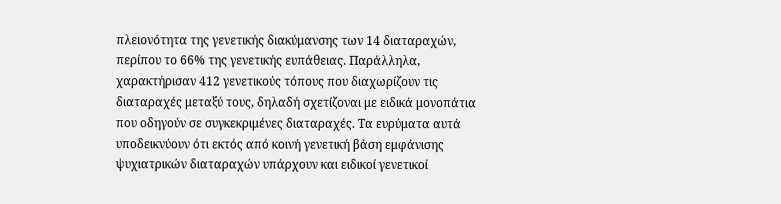πλειονότητα της γενετικής διακύμανσης των 14 διαταραχών, περίπου το 66% της γενετικής ευπάθειας. Παράλληλα, χαρακτήρισαν 412 γενετικούς τόπους που διαχωρίζουν τις διαταραχές μεταξύ τους, δηλαδή σχετίζοναι με ειδικά μονοπάτια που οδηγούν σε συγκεκριμένες διαταραχές. Τα ευρύματα αυτά υποδεικνύουν ότι εκτός από κοινή γενετική βάση εμφάνισης ψυχιατρικών διαταραχών υπάρχουν και ειδικοί γενετικοί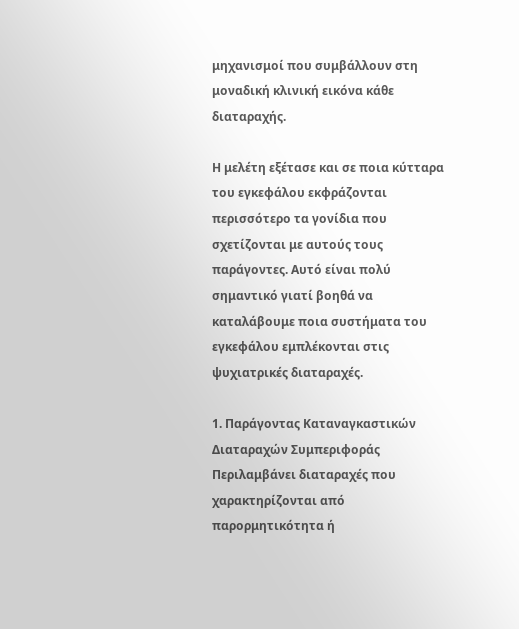μηχανισμοί που συμβάλλουν στη μοναδική κλινική εικόνα κάθε διαταραχής.

Η μελέτη εξέτασε και σε ποια κύτταρα του εγκεφάλου εκφράζονται περισσότερο τα γονίδια που σχετίζονται με αυτούς τους παράγοντες. Αυτό είναι πολύ σημαντικό γιατί βοηθά να καταλάβουμε ποια συστήματα του εγκεφάλου εμπλέκονται στις ψυχιατρικές διαταραχές.

1. Παράγοντας Καταναγκαστικών Διαταραχών Συμπεριφοράς
Περιλαμβάνει διαταραχές που χαρακτηρίζονται από παρορμητικότητα ή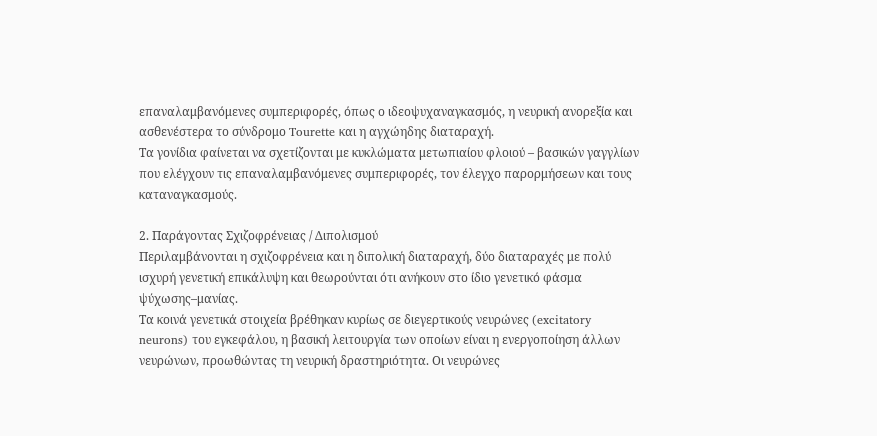επαναλαμβανόμενες συμπεριφορές, όπως ο ιδεοψυχαναγκασμός, η νευρική ανορεξία και ασθενέστερα το σύνδρομο Tourette και η αγχώηδης διαταραχή.
Τα γονίδια φαίνεται να σχετίζονται με κυκλώματα μετωπιαίου φλοιού – βασικών γαγγλίων που ελέγχουν τις επαναλαμβανόμενες συμπεριφορές, τον έλεγχο παρορμήσεων και τους καταναγκασμούς.

2. Παράγοντας Σχιζοφρένειας / Διπολισμού
Περιλαμβάνονται η σχιζοφρένεια και η διπολική διαταραχή, δύο διαταραχές με πολύ ισχυρή γενετική επικάλυψη και θεωρούνται ότι ανήκουν στο ίδιο γενετικό φάσμα ψύχωσης–μανίας.
Τα κοινά γενετικά στοιχεία βρέθηκαν κυρίως σε διεγερτικούς νευρώνες (excitatory neurons) του εγκεφάλου, η βασική λειτουργία των οποίων είναι η ενεργοποίηση άλλων νευρώνων, προωθώντας τη νευρική δραστηριότητα. Οι νευρώνες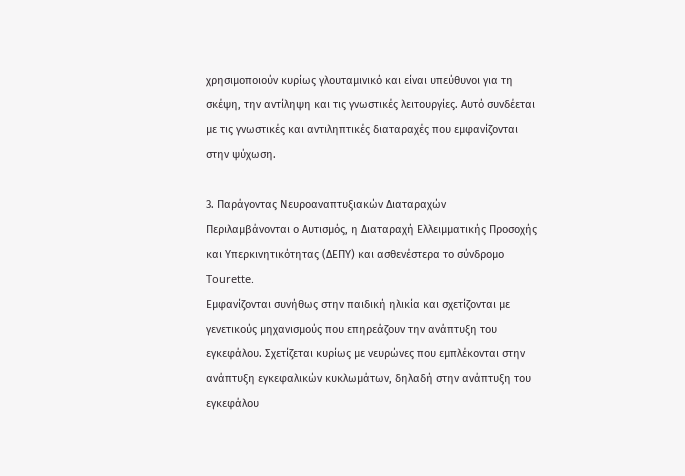χρησιμοποιούν κυρίως γλουταμινικό και είναι υπεύθυνοι για τη σκέψη, την αντίληψη και τις γνωστικές λειτουργίες. Αυτό συνδέεται με τις γνωστικές και αντιληπτικές διαταραχές που εμφανίζονται στην ψύχωση.

3. Παράγοντας Νευροαναπτυξιακών Διαταραχών
Περιλαμβάνονται ο Αυτισμός, η Διαταραχή Ελλειμματικής Προσοχής και Υπερκινητικότητας (ΔΕΠΥ) και ασθενέστερα το σύνδρομο Tourette.
Εμφανίζονται συνήθως στην παιδική ηλικία και σχετίζονται με γενετικούς μηχανισμούς που επηρεάζουν την ανάπτυξη του εγκεφάλου. Σχετίζεται κυρίως με νευρώνες που εμπλέκονται στην ανάπτυξη εγκεφαλικών κυκλωμάτων, δηλαδή στην ανάπτυξη του εγκεφάλου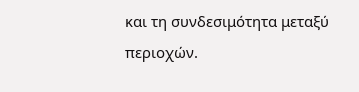και τη συνδεσιμότητα μεταξύ περιοχών.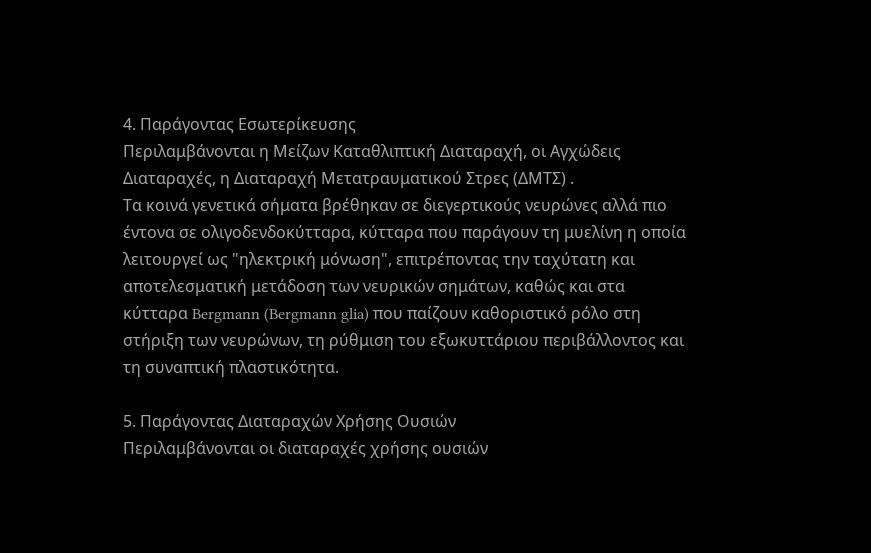4. Παράγοντας Εσωτερίκευσης
Περιλαμβάνονται η Μείζων Καταθλιπτική Διαταραχή, οι Αγχώδεις Διαταραχές, η Διαταραχή Μετατραυματικού Στρες (ΔΜΤΣ) .
Τα κοινά γενετικά σήματα βρέθηκαν σε διεγερτικούς νευρώνες αλλά πιο έντονα σε ολιγοδενδοκύτταρα, κύτταρα που παράγουν τη μυελίνη η οποία λειτουργεί ως "ηλεκτρική μόνωση", επιτρέποντας την ταχύτατη και αποτελεσματική μετάδοση των νευρικών σημάτων, καθώς και στα κύτταρα Bergmann (Bergmann glia) που παίζουν καθοριστικό ρόλο στη στήριξη των νευρώνων, τη ρύθμιση του εξωκυττάριου περιβάλλοντος και τη συναπτική πλαστικότητα.

5. Παράγοντας Διαταραχών Χρήσης Ουσιών
Περιλαμβάνονται οι διαταραχές χρήσης ουσιών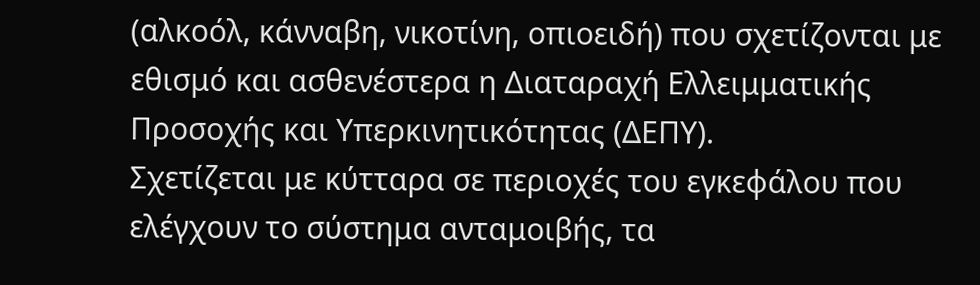(αλκοόλ, κάνναβη, νικοτίνη, οπιοειδή) που σχετίζονται με εθισμό και ασθενέστερα η Διαταραχή Ελλειμματικής Προσοχής και Υπερκινητικότητας (ΔΕΠΥ).
Σχετίζεται με κύτταρα σε περιοχές του εγκεφάλου που ελέγχουν το σύστημα ανταμοιβής, τα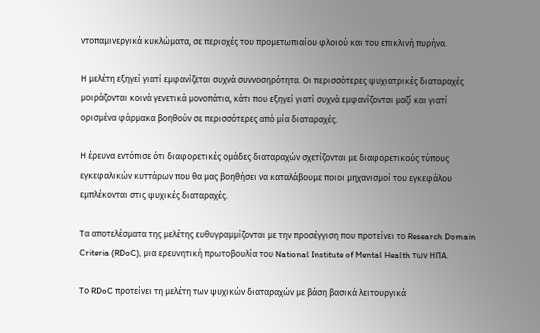ντοπαμινεργικά κυκλώματα, σε περιοχές του προμετωπιαίου φλοιού και του επικλινή πυρήνα.

Η μελέτη εξηγεί γιατί εμφανίζεται συχνά συννοσηρότητα. Οι περισσότερες ψυχιατρικές διαταραχές μοιράζονται κοινά γενετικά μονοπάτια, κάτι που εξηγεί γιατί συχνά εμφανίζονται μαζί και γιατί ορισμένα φάρμακα βοηθούν σε περισσότερες από μία διαταραχές.

Η έρευνα εντόπισε ότι διαφορετικές ομάδες διαταραχών σχετίζονται με διαφορετικούς τύπους εγκεφαλικών κυττάρων που θα μας βοηθήσει να καταλάβουμε ποιοι μηχανισμοί του εγκεφάλου εμπλέκονται στις ψυχικές διαταραχές.

Τα αποτελέσματα της μελέτης ευθυγραμμίζονται με την προσέγγιση που προτείνει το Research Domain Criteria (RDoC), μια ερευνητική πρωτοβουλία του National Institute of Mental Health των ΗΠΑ.

Το RDoC προτείνει τη μελέτη των ψυχικών διαταραχών με βάση βασικά λειτουργικά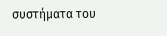συστήματα του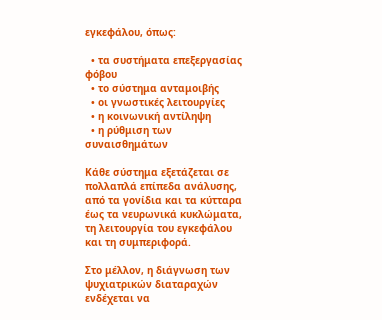εγκεφάλου, όπως:

  • τα συστήματα επεξεργασίας φόβου
  • το σύστημα ανταμοιβής
  • οι γνωστικές λειτουργίες
  • η κοινωνική αντίληψη
  • η ρύθμιση των συναισθημάτων

Κάθε σύστημα εξετάζεται σε πολλαπλά επίπεδα ανάλυσης, από τα γονίδια και τα κύτταρα έως τα νευρωνικά κυκλώματα, τη λειτουργία του εγκεφάλου και τη συμπεριφορά.

Στο μέλλον, η διάγνωση των ψυχιατρικών διαταραχών ενδέχεται να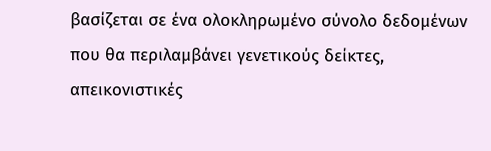βασίζεται σε ένα ολοκληρωμένο σύνολο δεδομένων που θα περιλαμβάνει γενετικούς δείκτες, απεικονιστικές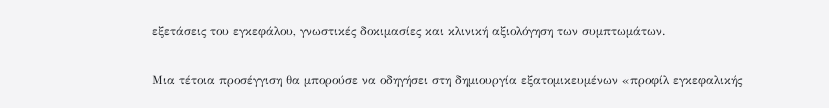εξετάσεις του εγκεφάλου, γνωστικές δοκιμασίες και κλινική αξιολόγηση των συμπτωμάτων.

Μια τέτοια προσέγγιση θα μπορούσε να οδηγήσει στη δημιουργία εξατομικευμένων «προφίλ εγκεφαλικής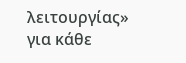λειτουργίας» για κάθε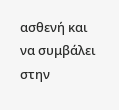ασθενή και να συμβάλει στην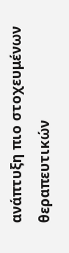ανάπτυξη πιο στοχευμένων θεραπευτικών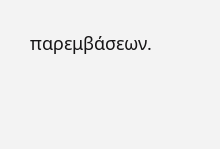παρεμβάσεων.